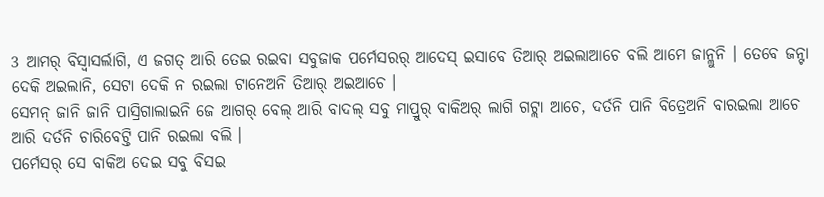3 ଆମର୍ ବିସ୍ବାସର୍ଲାଗି, ଏ ଜଗତ୍ ଆରି ତେଇ ରଇବା ସବୁଜାକ ପର୍ମେସରର୍ ଆଦେସ୍ ଇସାବେ ତିଆର୍ ଅଇଲାଆଚେ ବଲି ଆମେ ଜାନ୍ଲୁନି । ତେବେ ଜନ୍ଟା ଦେକି ଅଇଲାନି, ସେଟା ଦେକି ନ ରଇଲା ଟାନେଅନି ତିଆର୍ ଅଇଆଚେ ।
ସେମନ୍ ଜାନି ଜାନି ପାସ୍ରିଗାଲାଇନି ଜେ ଆଗର୍ ବେଲ୍ ଆରି ବାଦଲ୍ ସବୁ ମାପ୍ରୁର୍ ବାକିଅର୍ ଲାଗି ଗଟ୍ଲା ଆଚେ, ଦର୍ତନି ପାନି ବିତ୍ରେଅନି ବାରଇଲା ଆଚେ ଆରି ଦର୍ତନି ଚାରିବେଟ୍ତି ପାନି ରଇଲା ବଲି ।
ପର୍ମେସର୍ ସେ ବାକିଅ ଦେଇ ସବୁ ବିସଇ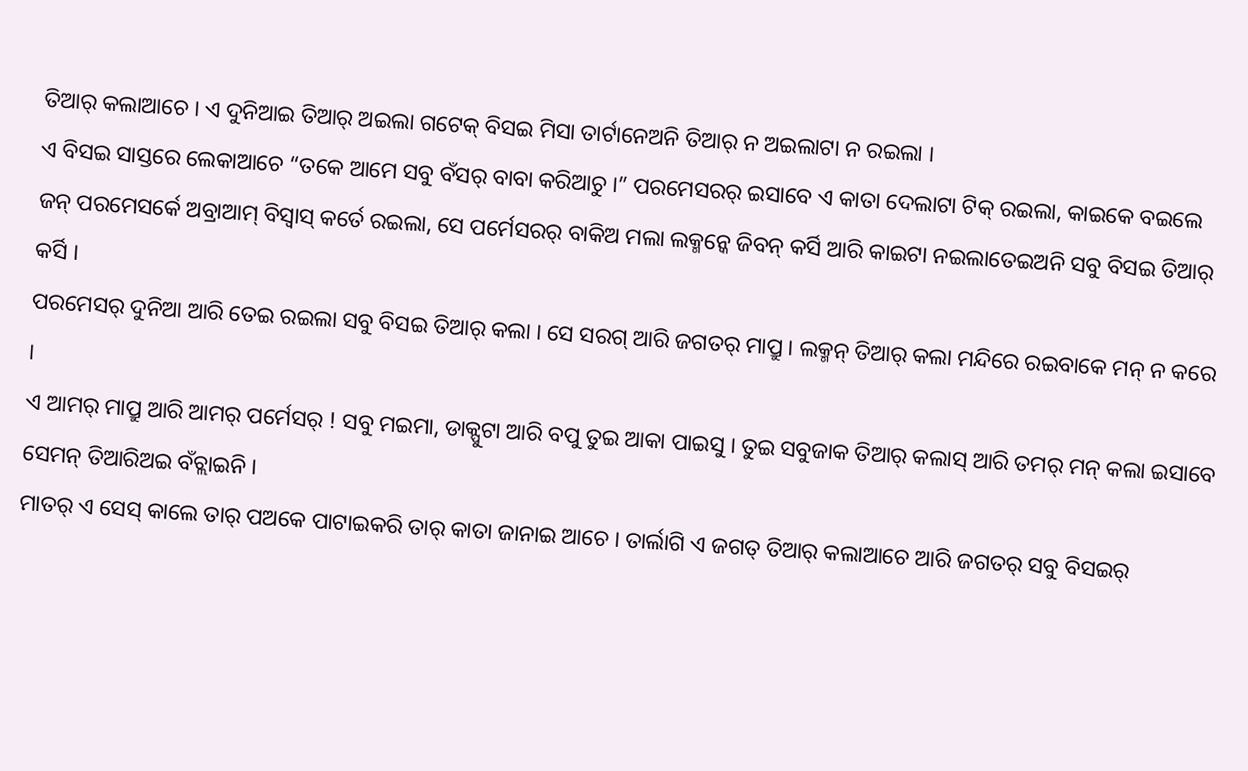ତିଆର୍ କଲାଆଚେ । ଏ ଦୁନିଆଇ ତିଆର୍ ଅଇଲା ଗଟେକ୍ ବିସଇ ମିସା ତାର୍ଟାନେଅନି ତିଆର୍ ନ ଅଇଲାଟା ନ ରଇଲା ।
ଏ ବିସଇ ସାସ୍ତରେ ଲେକାଆଚେ “ତକେ ଆମେ ସବୁ ବଁସର୍ ବାବା କରିଆଚୁ ।” ପରମେସରର୍ ଇସାବେ ଏ କାତା ଦେଲାଟା ଟିକ୍ ରଇଲା, କାଇକେ ବଇଲେ ଜନ୍ ପରମେସର୍କେ ଅବ୍ରାଆମ୍ ବିସ୍ବାସ୍ କର୍ତେ ରଇଲା, ସେ ପର୍ମେସରର୍ ବାକିଅ ମଲା ଲକ୍ମନ୍କେ ଜିବନ୍ କର୍ସି ଆରି କାଇଟା ନଇଲାତେଇଅନି ସବୁ ବିସଇ ତିଆର୍ କର୍ସି ।
ପରମେସର୍ ଦୁନିଆ ଆରି ତେଇ ରଇଲା ସବୁ ବିସଇ ତିଆର୍ କଲା । ସେ ସରଗ୍ ଆରି ଜଗତର୍ ମାପ୍ରୁ । ଲକ୍ମନ୍ ତିଆର୍ କଲା ମନ୍ଦିରେ ରଇବାକେ ମନ୍ ନ କରେ ।
ଏ ଆମର୍ ମାପ୍ରୁ ଆରି ଆମର୍ ପର୍ମେସର୍ ! ସବୁ ମଇମା, ଡାକ୍ପୁଟା ଆରି ବପୁ ତୁଇ ଆକା ପାଇସୁ । ତୁଇ ସବୁଜାକ ତିଆର୍ କଲାସ୍ ଆରି ତମର୍ ମନ୍ କଲା ଇସାବେ ସେମନ୍ ତିଆରିଅଇ ବଁଚ୍ଲାଇନି ।
ମାତର୍ ଏ ସେସ୍ କାଲେ ତାର୍ ପଅକେ ପାଟାଇକରି ତାର୍ କାତା ଜାନାଇ ଆଚେ । ତାର୍ଲାଗି ଏ ଜଗତ୍ ତିଆର୍ କଲାଆଚେ ଆରି ଜଗତର୍ ସବୁ ବିସଇର୍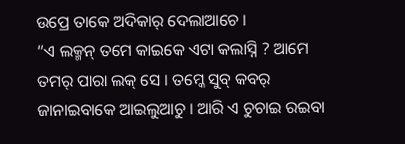ଉପ୍ରେ ତାକେ ଅଦିକାର୍ ଦେଲାଆଚେ ।
“ଏ ଲକ୍ମନ୍ ତମେ କାଇକେ ଏଟା କଲାସ୍ନି ? ଆମେ ତମର୍ ପାରା ଲକ୍ ସେ । ତମ୍କେ ସୁବ୍ କବର୍ ଜାନାଇବାକେ ଆଇଲୁଆଚୁ । ଆରି ଏ ଚୁଚାଇ ରଇବା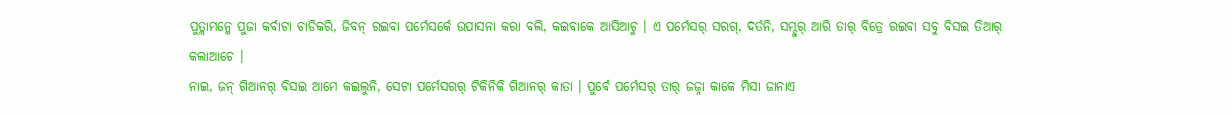ପୁତ୍ଲାମନ୍କେ ପୁଜା କର୍ବାଟା ଚାଡିକରି, ଜିବନ୍ ରଇବା ପର୍ମେସର୍କେ ଉପାସନା କରା ବଲି, କଇବାକେ ଆସିଆଚୁ । ଏ ପର୍ମେସର୍ ସରଗ୍, ଦର୍ତନି, ସମ୍ଦୁର୍ ଆରି ତାର୍ ବିତ୍ରେ ରଇବା ସବୁ ବିସଇ ତିଆର୍ କଲାଆଚେ ।
ନାଇ, ଜନ୍ ଗିଆନର୍ ବିସଇ ଆମେ କଇଲୁନି, ସେଟା ପର୍ମେସରର୍ ଟିକିନିକି ଗିଆନର୍ କାତା । ପୁର୍ବେ ପର୍ମେସର୍ ତାର୍ ଜଜ୍ନା କାକେ ମିସା ଜାନାଏ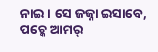ନାଇ । ସେ ଜଜ୍ନା ଇସାବେ, ପଚ୍କେ ଆମର୍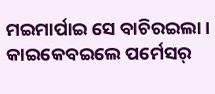ମଇମାର୍ପାଇ ସେ ବାଚିରଇଲା ।
କାଇକେବଇଲେ ପର୍ମେସର୍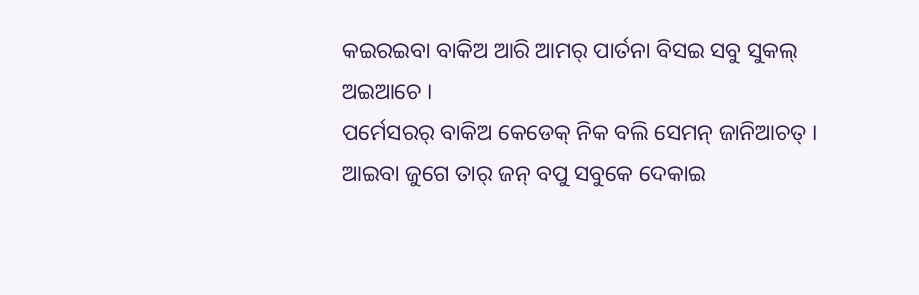କଇରଇବା ବାକିଅ ଆରି ଆମର୍ ପାର୍ତନା ବିସଇ ସବୁ ସୁକଲ୍ ଅଇଆଚେ ।
ପର୍ମେସରର୍ ବାକିଅ କେଡେକ୍ ନିକ ବଲି ସେମନ୍ ଜାନିଆଚତ୍ । ଆଇବା ଜୁଗେ ତାର୍ ଜନ୍ ବପୁ ସବୁକେ ଦେକାଇ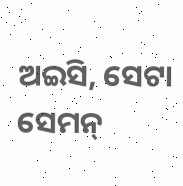ଅଇସି, ସେଟା ସେମନ୍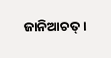ଜାନିଆଚତ୍ ।